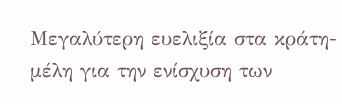Μεγαλύτερη ευελιξία στα κράτη-μέλη για την ενίσχυση των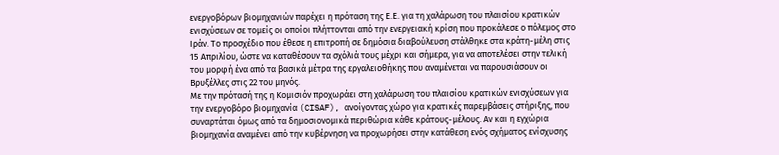ενεργοβόρων βιομηχανιών παρέχει η πρόταση της Ε.Ε. για τη χαλάρωση του πλαισίου κρατικών ενισχύσεων σε τομείς οι οποίοι πλήττονται από την ενεργειακή κρίση που προκάλεσε ο πόλεμος στο Ιράν. Το προσχέδιο που έθεσε η επιτροπή σε δημόσια διαβούλευση στάλθηκε στα κράτη-μέλη στις 15 Απριλίου, ώστε να καταθέσουν τα σχόλιά τους μέχρι και σήμερα, για να αποτελέσει στην τελική του μορφή ένα από τα βασικά μέτρα της εργαλειοθήκης που αναμένεται να παρουσιάσουν οι Βρυξέλλες στις 22 του μηνός.
Με την πρότασή της η Κομισιόν προχωράει στη χαλάρωση του πλαισίου κρατικών ενισχύσεων για την ενεργοβόρο βιομηχανία (CISAF), ανοίγοντας χώρο για κρατικές παρεμβάσεις στήριξης, που συναρτάται όμως από τα δημοσιονομικά περιθώρια κάθε κράτους-μέλους. Αν και η εγχώρια βιομηχανία αναμένει από την κυβέρνηση να προχωρήσει στην κατάθεση ενός σχήματος ενίσχυσης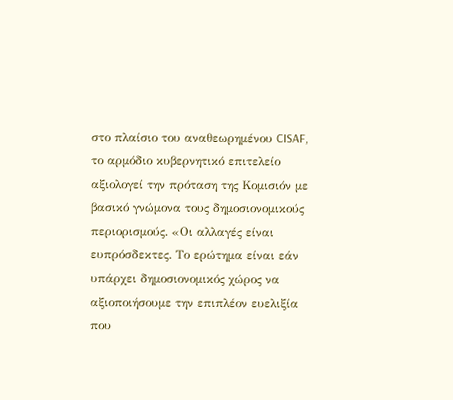στο πλαίσιο του αναθεωρημένου CISAF, το αρμόδιο κυβερνητικό επιτελείο αξιολογεί την πρόταση της Κομισιόν με βασικό γνώμονα τους δημοσιονομικούς περιορισμούς. «Οι αλλαγές είναι ευπρόσδεκτες. Το ερώτημα είναι εάν υπάρχει δημοσιονομικός χώρος να αξιοποιήσουμε την επιπλέον ευελιξία που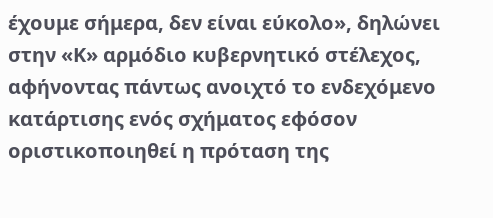έχουμε σήμερα, δεν είναι εύκολο», δηλώνει στην «Κ» αρμόδιο κυβερνητικό στέλεχος, αφήνοντας πάντως ανοιχτό το ενδεχόμενο κατάρτισης ενός σχήματος εφόσον οριστικοποιηθεί η πρόταση της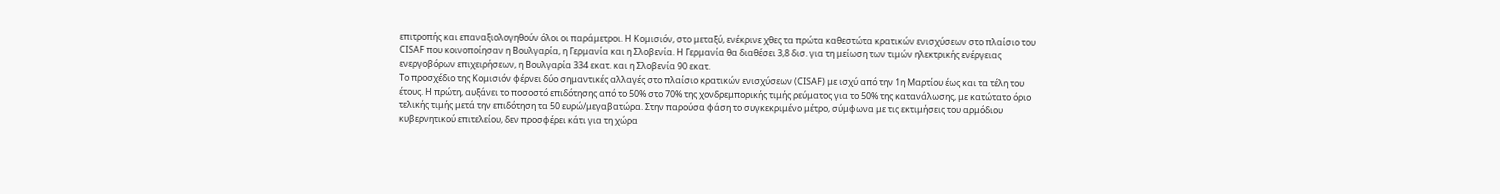επιτροπής και επαναξιολογηθούν όλοι οι παράμετροι. Η Κομισιόν, στο μεταξύ, ενέκρινε χθες τα πρώτα καθεστώτα κρατικών ενισχύσεων στο πλαίσιο του CISAF που κοινοποίησαν η Βουλγαρία, η Γερμανία και η Σλοβενία. Η Γερμανία θα διαθέσει 3,8 δισ. για τη μείωση των τιμών ηλεκτρικής ενέργειας ενεργοβόρων επιχειρήσεων, η Βουλγαρία 334 εκατ. και η Σλοβενία 90 εκατ.
Το προσχέδιο της Κομισιόν φέρνει δύο σημαντικές αλλαγές στο πλαίσιο κρατικών ενισχύσεων (CISAF) με ισχύ από την 1η Μαρτίου έως και τα τέλη του έτους. Η πρώτη, αυξάνει το ποσοστό επιδότησης από το 50% στο 70% της χονδρεμπορικής τιμής ρεύματος για το 50% της κατανάλωσης, με κατώτατο όριο τελικής τιμής μετά την επιδότηση τα 50 ευρώ/μεγαβατώρα. Στην παρούσα φάση το συγκεκριμένο μέτρο, σύμφωνα με τις εκτιμήσεις του αρμόδιου κυβερνητικού επιτελείου, δεν προσφέρει κάτι για τη χώρα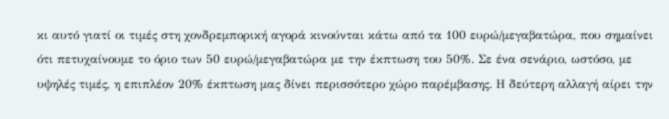κι αυτό γιατί οι τιμές στη χονδρεμπορική αγορά κινούνται κάτω από τα 100 ευρώ/μεγαβατώρα, που σημαίνει ότι πετυχαίνουμε το όριο των 50 ευρώ/μεγαβατώρα με την έκπτωση του 50%. Σε ένα σενάριο, ωστόσο, με υψηλές τιμές, η επιπλέον 20% έκπτωση μας δίνει περισσότερο χώρο παρέμβασης. Η δεύτερη αλλαγή αίρει την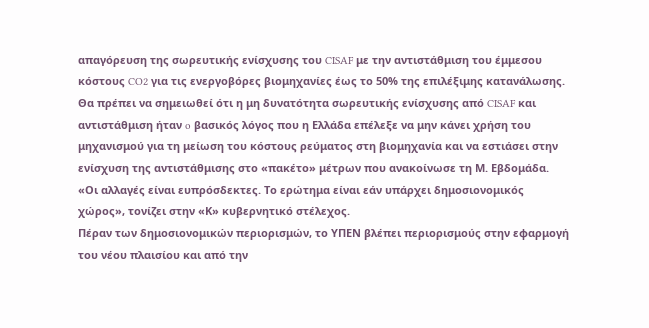απαγόρευση της σωρευτικής ενίσχυσης του CISAF με την αντιστάθμιση του έμμεσου κόστους CO2 για τις ενεργοβόρες βιομηχανίες έως το 50% της επιλέξιμης κατανάλωσης. Θα πρέπει να σημειωθεί ότι η μη δυνατότητα σωρευτικής ενίσχυσης από CISAF και αντιστάθμιση ήταν o βασικός λόγος που η Ελλάδα επέλεξε να μην κάνει χρήση του μηχανισμού για τη μείωση του κόστους ρεύματος στη βιομηχανία και να εστιάσει στην ενίσχυση της αντιστάθμισης στο «πακέτο» μέτρων που ανακοίνωσε τη Μ. Εβδομάδα.
«Οι αλλαγές είναι ευπρόσδεκτες. Το ερώτημα είναι εάν υπάρχει δημοσιονομικός χώρος», τονίζει στην «Κ» κυβερνητικό στέλεχος.
Πέραν των δημοσιονομικών περιορισμών, το ΥΠΕΝ βλέπει περιορισμούς στην εφαρμογή του νέου πλαισίου και από την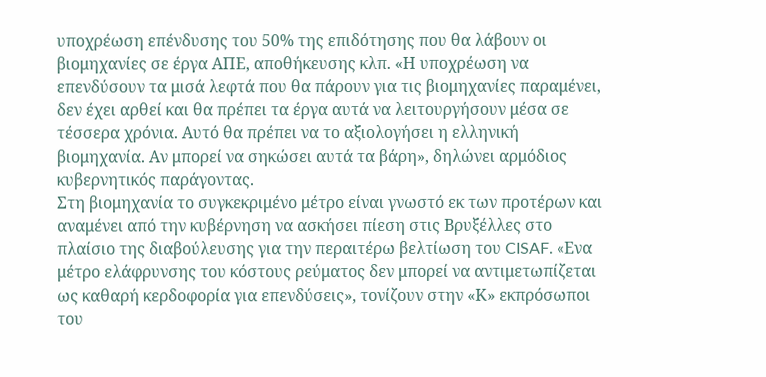υποχρέωση επένδυσης του 50% της επιδότησης που θα λάβουν οι βιομηχανίες σε έργα ΑΠΕ, αποθήκευσης κλπ. «Η υποχρέωση να επενδύσουν τα μισά λεφτά που θα πάρουν για τις βιομηχανίες παραμένει, δεν έχει αρθεί και θα πρέπει τα έργα αυτά να λειτουργήσουν μέσα σε τέσσερα χρόνια. Αυτό θα πρέπει να το αξιολογήσει η ελληνική βιομηχανία. Αν μπορεί να σηκώσει αυτά τα βάρη», δηλώνει αρμόδιος κυβερνητικός παράγοντας.
Στη βιομηχανία το συγκεκριμένο μέτρο είναι γνωστό εκ των προτέρων και αναμένει από την κυβέρνηση να ασκήσει πίεση στις Βρυξέλλες στο πλαίσιο της διαβούλευσης για την περαιτέρω βελτίωση του CISAF. «Eνα μέτρο ελάφρυνσης του κόστους ρεύματος δεν μπορεί να αντιμετωπίζεται ως καθαρή κερδοφορία για επενδύσεις», τονίζουν στην «Κ» εκπρόσωποι του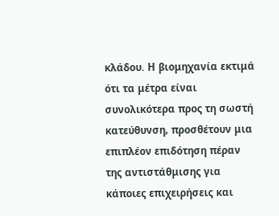κλάδου. Η βιομηχανία εκτιμά ότι τα μέτρα είναι συνολικότερα προς τη σωστή κατεύθυνση, προσθέτουν μια επιπλέον επιδότηση πέραν της αντιστάθμισης για κάποιες επιχειρήσεις και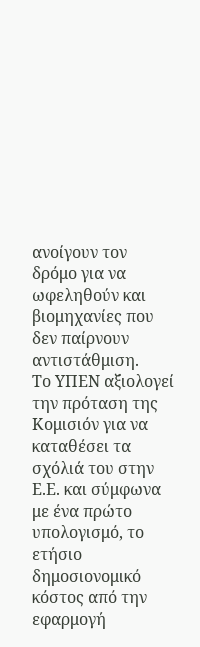ανοίγουν τον δρόμο για να ωφεληθούν και βιομηχανίες που δεν παίρνουν αντιστάθμιση.
Το ΥΠΕΝ αξιολογεί την πρόταση της Κομισιόν για να καταθέσει τα σχόλιά του στην Ε.Ε. και σύμφωνα με ένα πρώτο υπολογισμό, το ετήσιο δημοσιονομικό κόστος από την εφαρμογή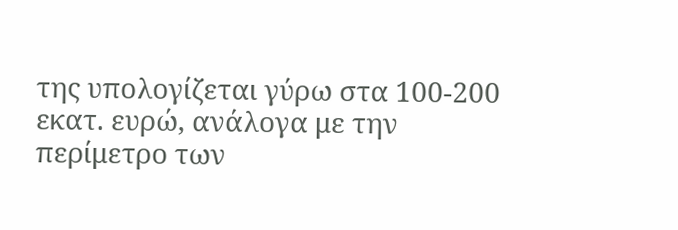της υπολογίζεται γύρω στα 100-200 εκατ. ευρώ, ανάλογα με την περίμετρο των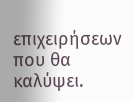επιχειρήσεων που θα καλύψει.